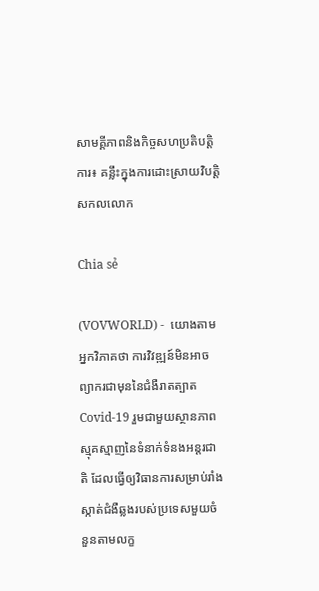សាមគ្គីភាពនិងកិច្ចសហប្រតិបត្តិការ៖ គន្លឹះក្នុងការដោះស្រាយវិបត្តិសកលលោក

Chia sẻ

(VOVWORLD) -  យោងតាមអ្នកវិភាគថា ការវិវឌ្ឍន៍មិនអាចព្យាករជាមុននៃជំងឺរាតត្បាត  Covid-19 រួមជាមួយស្ថានភាពស្មុគស្មាញនៃទំនាក់ទំនងអន្តរជាតិ ដែលធ្វើឲ្យវិធានការសម្រាប់រាំងស្កាត់ជំងឺឆ្លងរបស់ប្រទេសមួយចំនួនតាមលក្ខ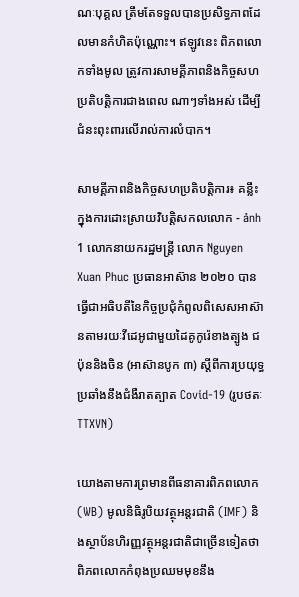ណៈបុគ្គល ត្រឹមតែទទួលបានប្រសិទ្ធភាពដែលមានកំហិតប៉ុណ្ណោះ។ ឥឡូវនេះ ពិភពលោកទាំងមូល ត្រូវការសាមគ្គីភាពនិងកិច្ចសហប្រតិបត្តិការជាងពេល ណាៗទាំងអស់ ដើម្បីជំនះពុះពារលើរាល់ការលំបាក។

សាមគ្គីភាពនិងកិច្ចសហប្រតិបត្តិការ៖ គន្លឹះក្នុងការដោះស្រាយវិបត្តិសកលលោក - ảnh 1 លោកនាយករដ្ឋមន្រ្តី លោក Nguyen Xuan Phuc ប្រធានអាស៊ាន ២០២០ បានធ្វើជាអធិបតីនៃកិច្ចប្រជុំកំពូលពិសេសអាស៊ានតាមរយៈវីដេអូជាមួយដៃគូកូរ៉េខាងត្បូង ជប៉ុននិងចិន (អាស៊ានបូក ៣) ស្តីពីការប្រយុទ្ធប្រឆាំងនឹងជំងឺរាតត្បាត Covid-19 (រូបថតៈ TTXVN)

យោងតាមការព្រមានពីធនាគារពិភពលោក (WB) មូលនិធិរូបិយវត្ថុអន្តរជាតិ (IMF) និងស្ថាប័នហិរញ្ញវត្ថុអន្តរជាតិជាច្រើនទៀតថា ពិភពលោកកំពុងប្រឈមមុខនឹង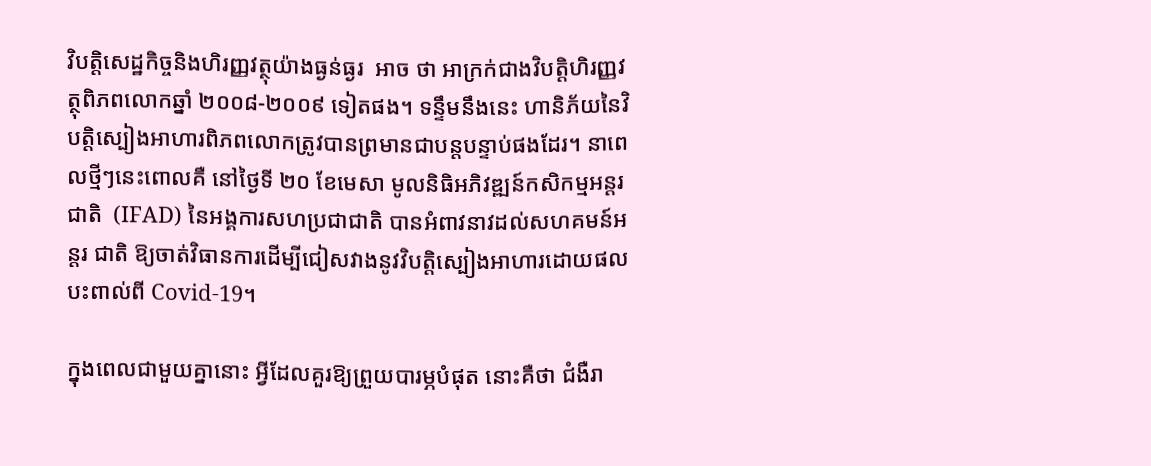វិបត្តិសេដ្ឋកិច្ចនិងហិរញ្ញវត្ថុយ៉ាងធ្ងន់ធ្ងរ  អាច ថា អាក្រក់ជាងវិបត្តិហិរញ្ញវត្ថុពិភពលោកឆ្នាំ ២០០៨-២០០៩ ទៀតផង។ ទន្ទឹមនឹងនេះ ហានិភ័យនៃវិបត្តិស្បៀងអាហារពិភពលោកត្រូវបានព្រមានជាបន្តបន្ទាប់ផងដែរ។ នាពេលថ្មីៗនេះពោលគឺ នៅថ្ងៃទី ២០ ខែមេសា មូលនិធិអភិវឌ្ឍន៍កសិកម្មអន្តរជាតិ  (IFAD) នៃអង្គការសហប្រជាជាតិ បានអំពាវនាវដល់សហគមន៍អន្តរ ជាតិ ឱ្យចាត់វិធានការដើម្បីជៀសវាងនូវវិបត្តិស្បៀងអាហារដោយផលបះពាល់ពី Covid-19។

ក្នុងពេលជាមួយគ្នានោះ អ្វីដែលគួរឱ្យព្រួយបារម្ភបំផុត នោះគឺថា ជំងឺរា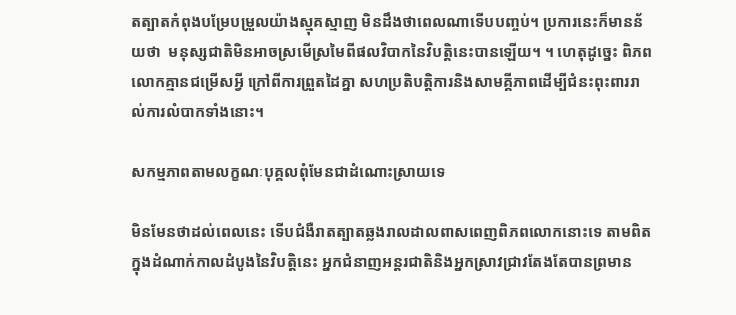តត្បាតកំពុងបម្រែបម្រួលយ៉ាងស្មុគស្មាញ មិនដឹងថាពេលណាទើបបញ្ចប់។ ប្រការនេះក៏មានន័យថា  មនុស្សជាតិមិនអាចស្រមើស្រមៃពីផលវិបាកនៃវិបត្ដិនេះបានឡើយ។ ។ ហេតុដូច្នេះ ពិភពលោកគ្មានជម្រើសអ្វី ក្រៅពីការព្រួតដៃគ្នា សហប្រតិបត្តិការនិងសាមគ្គីភាពដើម្បីជំនះពុះពាររាល់ការលំបាកទាំងនោះ។

សកម្មភាពតាមលក្ខណៈបុគ្គលពុំមែនជាដំណោះស្រាយទេ

មិនមែនថាដល់ពេលនេះ ទើបជំងឺរាតត្បាតឆ្លងរាលដាលពាសពេញពិភពលោកនោះទេ តាមពិត ក្នុងដំណាក់កាលដំបូងនៃវិបត្ដិនេះ អ្នកជំនាញអន្តរជាតិនិងអ្នកស្រាវជ្រាវតែងតែបានព្រមាន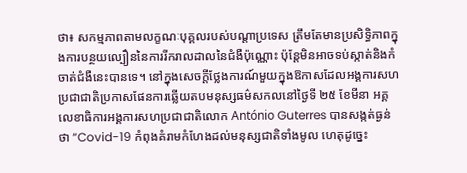ថា៖ សកម្មភាពតាមលក្ខណៈបុគ្គលរបស់បណ្តាប្រទេស ត្រឹមតែមានប្រសិទ្ធិភាពក្នុងការបន្ថយល្បឿននៃការរីករាលដាលនៃជំងឺប៉ុណ្ណោះ ប៉ុន្តែមិនអាចទប់ស្កាត់និងកំចាត់ជំងឺនេះបានទេ។ នៅក្នុងសេចក្តីថ្លែងការណ៍មួយក្នុងឱកាសដែលអង្គការសហប្រជាជាតិប្រកាសផែនការឆ្លើយតបមនុស្សធម៌សកលនៅថ្ងៃទី ២៥ ខែមីនា អគ្គលេខាធិការអង្គការសហប្រជាជាតិលោក António Guterres បានសង្កត់ធ្ងន់ថា “Covid-19 កំពុងគំរាមកំហែងដល់មនុស្សជាតិទាំងមូល ហេតុដូច្នេះ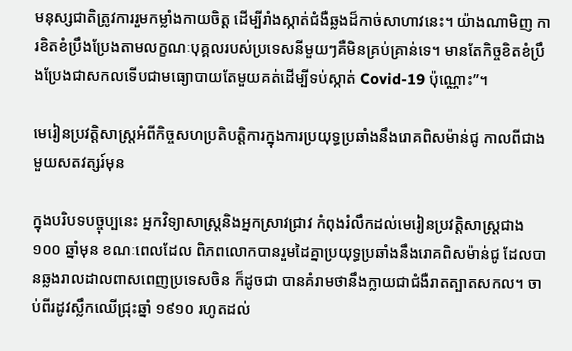មនុស្សជាតិត្រូវការរួមកម្លាំងកាយចិត្ត ដើម្បីរាំងស្កាត់ជំងឺឆ្លងដ៏កាច់សាហាវនេះ។ យ៉ាងណាមិញ ការខិតខំប្រឹងប្រែងតាមលក្ខណៈបុគ្គលរបស់ប្រទេសនីមួយៗគឺមិនគ្រប់គ្រាន់ទេ។ មានតែកិច្ចខិតខំប្រឹងប្រែងជាសកលទើបជាមធ្យោបាយតែមួយគត់ដើម្បីទប់ស្កាត់ Covid-19 ប៉ុណ្ណោះ”។

មេរៀនប្រវត្តិសាស្ត្រអំពីកិច្ចសហប្រតិបត្តិការក្នុងការប្រយុទ្ធប្រឆាំងនឹងរោគពិសម៉ាន់ជូ កាលពីជាងមួយសតវត្សរ៍មុន

ក្នុងបរិបទបច្ចុប្បនេះ អ្នកវិទ្យាសាស្ត្រនិងអ្នកស្រាវជ្រាវ កំពុងរំលឹកដល់មេរៀនប្រវត្តិសាស្រ្តជាង ១០០ ឆ្នាំមុន ខណៈពេលដែល ពិភពលោកបានរួមដៃគ្នាប្រយុទ្ធប្រឆាំងនឹងរោគពិសម៉ាន់ជូ ដែលបានឆ្លងរាលដាលពាសពេញប្រទេសចិន ក៏ដូចជា បានគំរាមថានឹងក្លាយជាជំងឺរាតត្បាតសកល។ ចាប់ពីរដូវស្លឹកឈើជ្រុះឆ្នាំ ១៩១០ រហូតដល់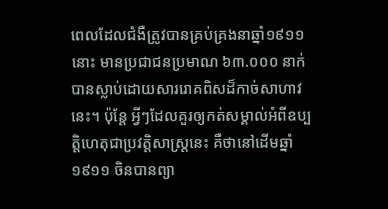ពេលដែលជំងឺត្រូវបានគ្រប់គ្រងនាឆ្នាំ១៩១១នោះ មានប្រជាជនប្រមាណ ៦៣.០០០ នាក់បានស្លាប់ដោយសាររោគពិសដ៏កាច់សាហាវនេះ។ ប៉ុន្តែ អ្វីៗដែលគួរឲ្យកត់សម្គាល់អំពីឧប្បត្តិហេតុជាប្រវត្តិសាស្រ្តនេះ គឺថានៅដើមឆ្នាំ ១៩១១ ចិនបានព្យា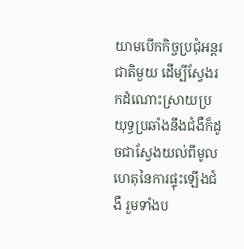យាមបើកកិច្ចប្រជុំអន្តរជាតិមួយ ដើម្បីស្វែងរកដំណោះស្រាយប្រយុទ្ធប្រឆាំងនឹងជំងឺក៏ដូចជាស្វែងយល់ពីមូលហេតុនៃការផ្ទុះឡើងជំងឺ រួមទាំងប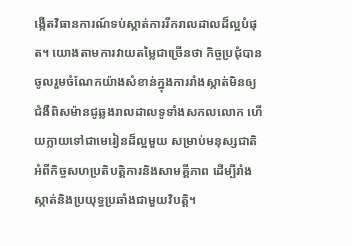ង្កើតវិធានការណ៍ទប់ស្កាត់ការរីករាលដាលដ៏ល្អបំផុត។ យោងតាមការវាយតម្លៃជាច្រើនថា កិច្ចប្រជុំបានចូលរួមចំណែកយ៉ាងសំខាន់ក្នុងការរាំងស្កាត់មិនឲ្យជំងឺពិសម៉ានជូឆ្លងរាលដាលទូទាំងសកលលោក ហើយក្លាយទៅជាមេរៀនដ៏ល្អមួយ សម្រាប់មនុស្សជាតិ អំពីកិច្ចសហប្រតិបត្តិការនិងសាមគ្គីភាព ដើម្បីរាំងស្កាត់និងប្រយុទ្ធប្រឆាំងជាមួយវិបត្តិ។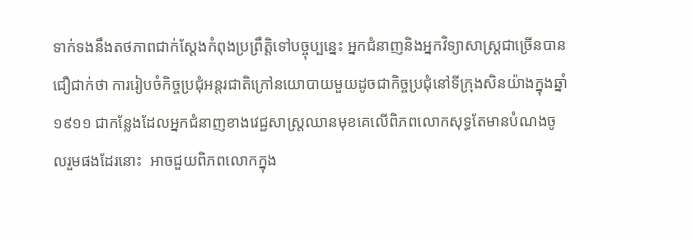ទាក់ទងនឹងតថភាពជាក់ស្តែងកំពុងប្រព្រឹត្តិទៅបច្ចុប្បន្នេះ អ្នកជំនាញនិងអ្នកវិទ្យាសាស្ត្រជាច្រើនបានជឿជាក់ថា ការរៀបចំកិច្ចប្រជុំអន្តរជាតិក្រៅនយោបាយមួយដូចជាកិច្ចប្រជុំនៅទីក្រុងសិនយ៉ាងក្នុងឆ្នាំ ១៩១១ ជាកន្លែងដែលអ្នកជំនាញខាងវេជ្ជសាស្ត្រឈានមុខគេលើពិភពលោកសុទ្ធតែមានបំណងចូលរួមផងដែរនោះ  អាចជួយពិភពលោកក្នុង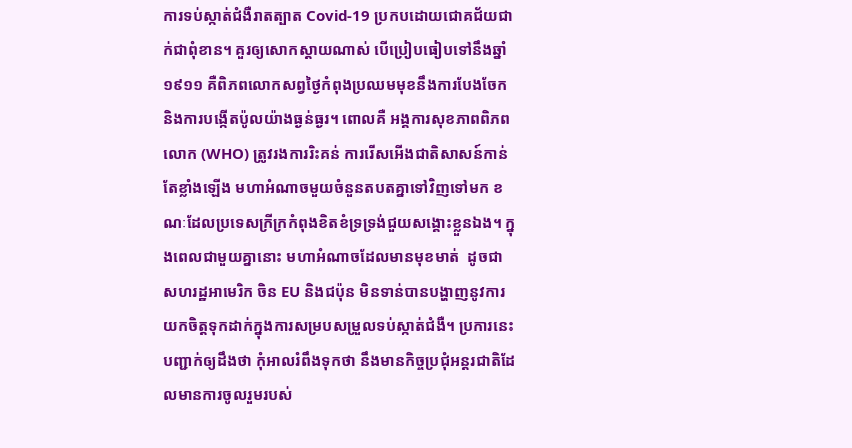ការទប់ស្កាត់ជំងឺរាតត្បាត Covid-19 ប្រកបដោយជោគជ័យជាក់ជាពុំខាន។ គួរឲ្យសោកស្តាយណាស់ បើប្រៀបធៀបទៅនឹងឆ្នាំ ១៩១១ គឺពិភពលោកសព្វថ្ងៃកំពុងប្រឈមមុខនឹងការបែងចែកនិងការបង្កើតប៉ូលយ៉ាងធ្ងន់ធ្ងរ។ ពោលគឺ អង្គការសុខភាពពិភពលោក (WHO) ត្រូវរងការរិះគន់ ការរើសអើងជាតិសាសន៍កាន់តែខ្លាំងឡើង មហាអំណាចមួយចំនួនតបតគ្នាទៅវិញទៅមក ខណៈដែលប្រទេសក្រីក្រកំពុងខិតខំទ្រទ្រង់ជួយសង្គោះខ្លួនឯង។ ក្នុងពេលជាមួយគ្នានោះ មហាអំណាចដែលមានមុខមាត់  ដូចជាសហរដ្ឋអាមេរិក ចិន EU និងជប៉ុន មិនទាន់បានបង្ហាញនូវការយកចិត្តទុកដាក់ក្នុងការសម្របសម្រួលទប់ស្កាត់ជំងឺ។ ប្រការនេះ បញ្ជាក់ឲ្យដឹងថា កុំអាលរំពឹងទុកថា នឹងមានកិច្ចប្រជុំអន្តរជាតិដែលមានការចូលរួមរបស់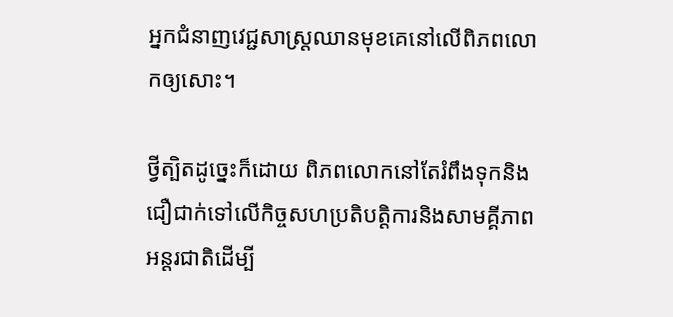អ្នកជំនាញវេជ្ជសាស្ត្រឈានមុខគេនៅលើពិភពលោកឲ្យសោះ។

ថ្វីត្បិតដូច្នេះក៏ដោយ ពិភពលោកនៅតែរំពឹងទុកនិងជឿជាក់ទៅលើកិច្ចសហប្រតិបត្តិការនិងសាមគ្គីភាពអន្តរជាតិដើម្បី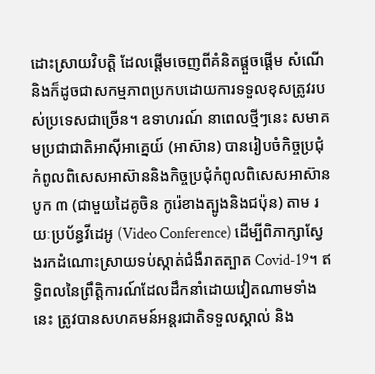ដោះស្រាយវិបត្តិ ដែលផ្តើមចេញពីគំនិតផ្តួចផ្តើម សំណើនិងក៏ដូចជាសកម្មភាពប្រកបដោយការទទួលខុសត្រូវរបស់ប្រទេសជាច្រើន។ ឧទាហរណ៍ នាពេលថ្មីៗនេះ សមាគមប្រជាជាតិអាស៊ីអាគ្នេយ៍ (អាស៊ាន) បានរៀបចំកិច្ចប្រជុំកំពូលពិសេសអាស៊ាននិងកិច្ចប្រជុំកំពូលពិសេសអាស៊ានបូក ៣ (ជាមួយដៃគូចិន កូរ៉េខាងត្បូងនិងជប៉ុន) តាម រយៈប្រប័ន្ធវីដេអូ (Video Conference) ដើម្បីពិភាក្សាស្វែងរកដំណោះស្រាយទប់ស្កាត់ជំងឺរាតត្បាត Covid-19។ ឥទ្ធិពលនៃព្រឹត្តិការណ៍ដែលដឹកនាំដោយវៀតណាមទាំងនេះ ត្រូវបានសហគមន៍អន្តរជាតិទទួលស្គាល់ និង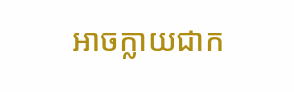អាចក្លាយជាក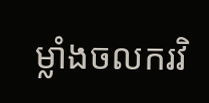ម្លាំងចលករវិ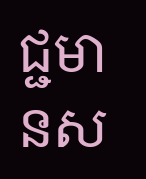ជ្ជមានស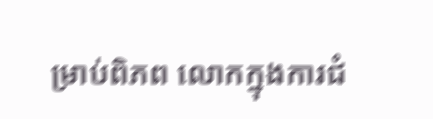ម្រាប់ពិភព លោកក្នុងការជំ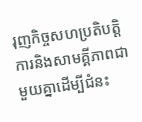រុញកិច្ចសហប្រតិបត្តិការនិងសាមគ្គីភាពជាមួយគ្នាដើម្បីជំនះ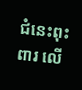ជំនេះពុះពារ លើ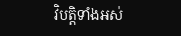វិបត្តិទាំងអស់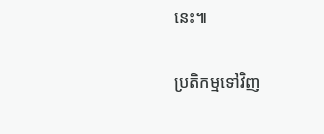នេះ៕

ប្រតិកម្មទៅវិញ